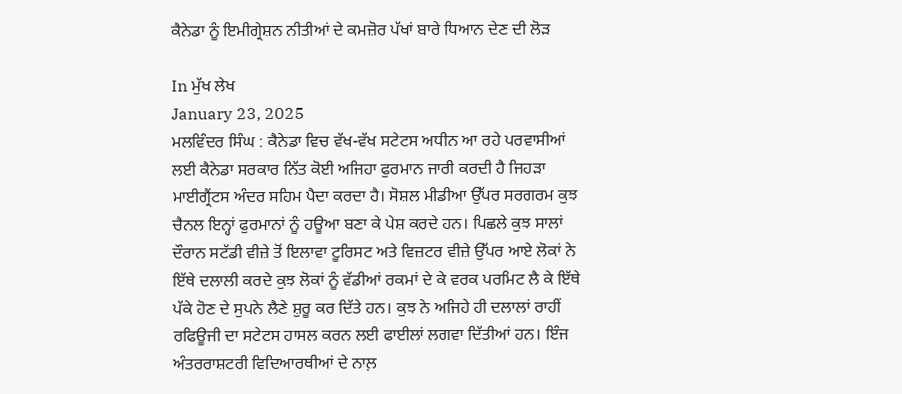ਕੈਨੇਡਾ ਨੂੰ ਇਮੀਗ੍ਰੇਸ਼ਨ ਨੀਤੀਆਂ ਦੇ ਕਮਜ਼ੋਰ ਪੱਖਾਂ ਬਾਰੇ ਧਿਆਨ ਦੇਣ ਦੀ ਲੋੜ

In ਮੁੱਖ ਲੇਖ
January 23, 2025
ਮਲਵਿੰਦਰ ਸਿੰਘ : ਕੈਨੇਡਾ ਵਿਚ ਵੱਖ-ਵੱਖ ਸਟੇਟਸ ਅਧੀਨ ਆ ਰਹੇ ਪਰਵਾਸੀਆਂ ਲਈ ਕੈਨੇਡਾ ਸਰਕਾਰ ਨਿੱਤ ਕੋਈ ਅਜਿਹਾ ਫੁਰਮਾਨ ਜਾਰੀ ਕਰਦੀ ਹੈ ਜਿਹੜਾ ਮਾਈਗ੍ਰੈਂਟਸ ਅੰਦਰ ਸਹਿਮ ਪੈਦਾ ਕਰਦਾ ਹੈ। ਸੋਸ਼ਲ ਮੀਡੀਆ ਉੱਪਰ ਸਰਗਰਮ ਕੁਝ ਚੈਨਲ ਇਨ੍ਹਾਂ ਫੁਰਮਾਨਾਂ ਨੂੰ ਹਊਆ ਬਣਾ ਕੇ ਪੇਸ਼ ਕਰਦੇ ਹਨ। ਪਿਛਲੇ ਕੁਝ ਸਾਲਾਂ ਦੌਰਾਨ ਸਟੱਡੀ ਵੀਜ਼ੇ ਤੋਂ ਇਲਾਵਾ ਟੂਰਿਸਟ ਅਤੇ ਵਿਜ਼ਟਰ ਵੀਜ਼ੇ ਉੱਪਰ ਆਏ ਲੋਕਾਂ ਨੇ ਇੱਥੇ ਦਲਾਲੀ ਕਰਦੇ ਕੁਝ ਲੋਕਾਂ ਨੂੰ ਵੱਡੀਆਂ ਰਕਮਾਂ ਦੇ ਕੇ ਵਰਕ ਪਰਮਿਟ ਲੈ ਕੇ ਇੱਥੇ ਪੱਕੇ ਹੋਣ ਦੇ ਸੁਪਨੇ ਲੈਣੇ ਸ਼ੁਰੂ ਕਰ ਦਿੱਤੇ ਹਨ। ਕੁਝ ਨੇ ਅਜਿਹੇ ਹੀ ਦਲਾਲਾਂ ਰਾਹੀਂ ਰਫਿਊਜੀ ਦਾ ਸਟੇਟਸ ਹਾਸਲ ਕਰਨ ਲਈ ਫਾਈਲਾਂ ਲਗਵਾ ਦਿੱਤੀਆਂ ਹਨ। ਇੰਜ ਅੰਤਰਰਾਸ਼ਟਰੀ ਵਿਦਿਆਰਥੀਆਂ ਦੇ ਨਾਲ਼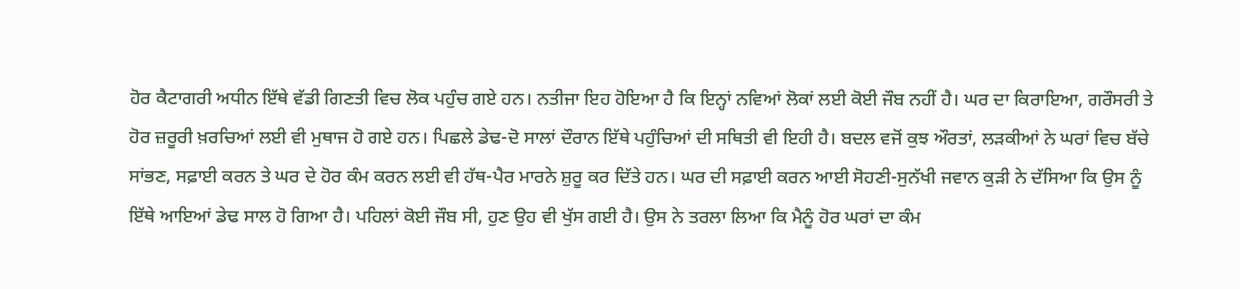ਹੋਰ ਕੈਟਾਗਰੀ ਅਧੀਨ ਇੱਥੇ ਵੱਡੀ ਗਿਣਤੀ ਵਿਚ ਲੋਕ ਪਹੁੰਚ ਗਏ ਹਨ। ਨਤੀਜਾ ਇਹ ਹੋਇਆ ਹੈ ਕਿ ਇਨ੍ਹਾਂ ਨਵਿਆਂ ਲੋਕਾਂ ਲਈ ਕੋਈ ਜੌਬ ਨਹੀਂ ਹੈ। ਘਰ ਦਾ ਕਿਰਾਇਆ, ਗਰੌਸਰੀ ਤੇ ਹੋਰ ਜ਼ਰੂਰੀ ਖ਼ਰਚਿਆਂ ਲਈ ਵੀ ਮੁਥਾਜ ਹੋ ਗਏ ਹਨ। ਪਿਛਲੇ ਡੇਢ-ਦੋ ਸਾਲਾਂ ਦੌਰਾਨ ਇੱਥੇ ਪਹੁੰਚਿਆਂ ਦੀ ਸਥਿਤੀ ਵੀ ਇਹੀ ਹੈ। ਬਦਲ ਵਜੋਂ ਕੁਝ ਔਰਤਾਂ, ਲੜਕੀਆਂ ਨੇ ਘਰਾਂ ਵਿਚ ਬੱਚੇ ਸਾਂਭਣ, ਸਫ਼ਾਈ ਕਰਨ ਤੇ ਘਰ ਦੇ ਹੋਰ ਕੰਮ ਕਰਨ ਲਈ ਵੀ ਹੱਥ-ਪੈਰ ਮਾਰਨੇ ਸ਼ੁਰੂ ਕਰ ਦਿੱਤੇ ਹਨ। ਘਰ ਦੀ ਸਫ਼ਾਈ ਕਰਨ ਆਈ ਸੋਹਣੀ-ਸੁਨੱਖੀ ਜਵਾਨ ਕੁੜੀ ਨੇ ਦੱਸਿਆ ਕਿ ਉਸ ਨੂੰ ਇੱਥੇ ਆਇਆਂ ਡੇਢ ਸਾਲ ਹੋ ਗਿਆ ਹੈ। ਪਹਿਲਾਂ ਕੋਈ ਜੌਬ ਸੀ, ਹੁਣ ਉਹ ਵੀ ਖੁੱਸ ਗਈ ਹੈ। ਉਸ ਨੇ ਤਰਲਾ ਲਿਆ ਕਿ ਮੈਨੂੰ ਹੋਰ ਘਰਾਂ ਦਾ ਕੰਮ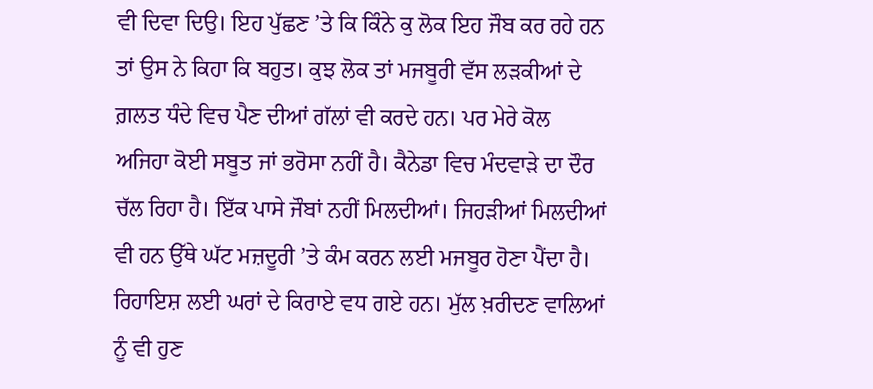ਵੀ ਦਿਵਾ ਦਿਉ। ਇਹ ਪੁੱਛਣ ’ਤੇ ਕਿ ਕਿੰਨੇ ਕੁ ਲੋਕ ਇਹ ਜੌਬ ਕਰ ਰਹੇ ਹਨ ਤਾਂ ਉਸ ਨੇ ਕਿਹਾ ਕਿ ਬਹੁਤ। ਕੁਝ ਲੋਕ ਤਾਂ ਮਜਬੂਰੀ ਵੱਸ ਲੜਕੀਆਂ ਦੇ ਗ਼ਲਤ ਧੰਦੇ ਵਿਚ ਪੈਣ ਦੀਆਂ ਗੱਲਾਂ ਵੀ ਕਰਦੇ ਹਨ। ਪਰ ਮੇਰੇ ਕੋਲ ਅਜਿਹਾ ਕੋਈ ਸਬੂਤ ਜਾਂ ਭਰੋਸਾ ਨਹੀਂ ਹੈ। ਕੈਨੇਡਾ ਵਿਚ ਮੰਦਵਾੜੇ ਦਾ ਦੌਰ ਚੱਲ ਰਿਹਾ ਹੈ। ਇੱਕ ਪਾਸੇ ਜੌਬਾਂ ਨਹੀਂ ਮਿਲਦੀਆਂ। ਜਿਹੜੀਆਂ ਮਿਲਦੀਆਂ ਵੀ ਹਨ ਉੱਥੇ ਘੱਟ ਮਜ਼ਦੂਰੀ ’ਤੇ ਕੰਮ ਕਰਨ ਲਈ ਮਜਬੂਰ ਹੋਣਾ ਪੈਂਦਾ ਹੈ। ਰਿਹਾਇਸ਼ ਲਈ ਘਰਾਂ ਦੇ ਕਿਰਾਏ ਵਧ ਗਏ ਹਨ। ਮੁੱਲ ਖ਼ਰੀਦਣ ਵਾਲਿਆਂ ਨੂੰ ਵੀ ਹੁਣ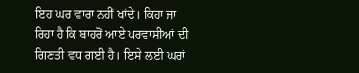ਇਹ ਘਰ ਵਾਰਾ ਨਹੀਂ ਖਾਂਦੇ। ਕਿਹਾ ਜਾ ਰਿਹਾ ਹੈ ਕਿ ਬਾਹਰੋਂ ਆਏ ਪਰਵਾਸੀਆਂ ਦੀ ਗਿਣਤੀ ਵਧ ਗਈ ਹੈ। ਇਸੇ ਲਈ ਘਰਾਂ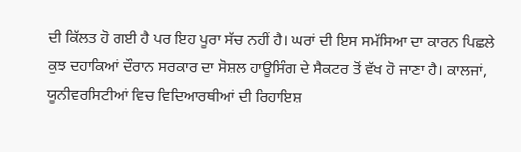ਦੀ ਕਿੱਲਤ ਹੋ ਗਈ ਹੈ ਪਰ ਇਹ ਪੂਰਾ ਸੱਚ ਨਹੀਂ ਹੈ। ਘਰਾਂ ਦੀ ਇਸ ਸਮੱਸਿਆ ਦਾ ਕਾਰਨ ਪਿਛਲੇ ਕੁਝ ਦਹਾਕਿਆਂ ਦੌਰਾਨ ਸਰਕਾਰ ਦਾ ਸੋਸ਼ਲ ਹਾਊਸਿੰਗ ਦੇ ਸੈਕਟਰ ਤੋਂ ਵੱਖ ਹੋ ਜਾਣਾ ਹੈ। ਕਾਲਜਾਂ, ਯੂਨੀਵਰਸਿਟੀਆਂ ਵਿਚ ਵਿਦਿਆਰਥੀਆਂ ਦੀ ਰਿਹਾਇਸ਼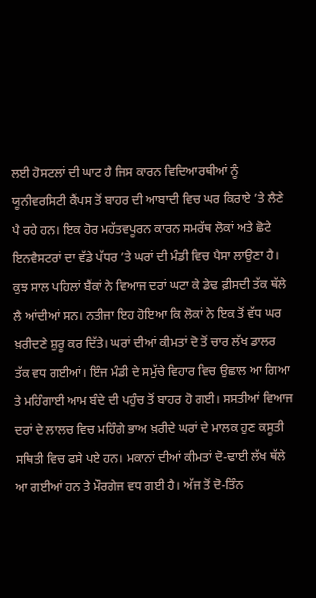ਲਈ ਹੋਸਟਲਾਂ ਦੀ ਘਾਟ ਹੈ ਜਿਸ ਕਾਰਨ ਵਿਦਿਆਰਥੀਆਂ ਨੂੰ ਯੂਨੀਵਰਸਿਟੀ ਕੈਂਪਸ ਤੋਂ ਬਾਹਰ ਦੀ ਆਬਾਦੀ ਵਿਚ ਘਰ ਕਿਰਾਏ ’ਤੇ ਲੈਣੇ ਪੈ ਰਹੇ ਹਨ। ਇਕ ਹੋਰ ਮਹੱਤਵਪੂਰਨ ਕਾਰਨ ਸਮਰੱਥ ਲੋਕਾਂ ਅਤੇ ਛੋਟੇ ਇਨਵੈਸਟਰਾਂ ਦਾ ਵੱਡੇ ਪੱਧਰ ’ਤੇ ਘਰਾਂ ਦੀ ਮੰਡੀ ਵਿਚ ਪੈਸਾ ਲਾਉਣਾ ਹੈ। ਕੁਝ ਸਾਲ ਪਹਿਲਾਂ ਬੈਂਕਾਂ ਨੇ ਵਿਆਜ ਦਰਾਂ ਘਟਾ ਕੇ ਡੇਢ ਫ਼ੀਸਦੀ ਤੱਕ ਥੱਲੇ ਲੈ ਆਂਦੀਆਂ ਸਨ। ਨਤੀਜਾ ਇਹ ਹੋਇਆ ਕਿ ਲੋਕਾਂ ਨੇ ਇਕ ਤੋਂ ਵੱਧ ਘਰ ਖ਼ਰੀਦਣੇ ਸ਼ੁਰੂ ਕਰ ਦਿੱਤੇ। ਘਰਾਂ ਦੀਆਂ ਕੀਮਤਾਂ ਦੋ ਤੋਂ ਚਾਰ ਲੱਖ ਡਾਲਰ ਤੱਕ ਵਧ ਗਈਆਂ। ਇੰਜ ਮੰਡੀ ਦੇ ਸਮੁੱਚੇ ਵਿਹਾਰ ਵਿਚ ਉਛਾਲ ਆ ਗਿਆ ਤੇ ਮਹਿੰਗਾਈ ਆਮ ਬੰਦੇ ਦੀ ਪਹੁੰਚ ਤੋਂ ਬਾਹਰ ਹੋ ਗਈ। ਸਸਤੀਆਂ ਵਿਆਜ ਦਰਾਂ ਦੇ ਲਾਲਚ ਵਿਚ ਮਹਿੰਗੇ ਭਾਅ ਖ਼ਰੀਦੇ ਘਰਾਂ ਦੇ ਮਾਲਕ ਹੁਣ ਕਸੂਤੀ ਸਥਿਤੀ ਵਿਚ ਫਸੇ ਪਏ ਹਨ। ਮਕਾਨਾਂ ਦੀਆਂ ਕੀਮਤਾਂ ਦੋ-ਢਾਈ ਲੱਖ ਥੱਲੇ ਆ ਗਈਆਂ ਹਨ ਤੇ ਮੌਰਗੇਜ ਵਧ ਗਈ ਹੈ। ਅੱਜ ਤੋਂ ਦੋ-ਤਿੰਨ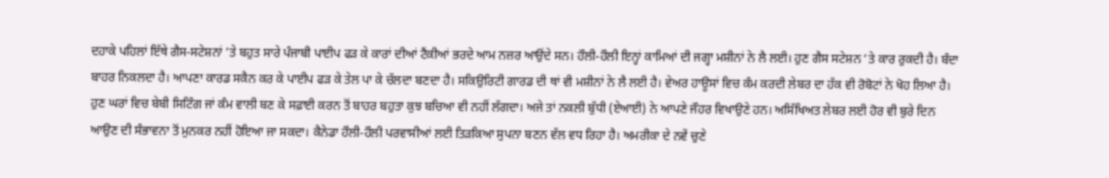ਦਹਾਕੇ ਪਹਿਲਾਂ ਇੱਥੇ ਗੈਸ-ਸਟੇਸ਼ਨਾਂ ’ਤੇ ਬਹੁਤ ਸਾਰੇ ਪੰਜਾਬੀ ਪਾਈਪ ਫੜ ਕੇ ਕਾਰਾਂ ਦੀਆਂ ਟੈਂਕੀਆਂ ਭਰਦੇ ਆਮ ਨਜ਼ਰ ਆਉਂਦੇ ਸਨ। ਹੌਲੀ-ਹੌਲੀ ਇਨ੍ਹਾਂ ਕਾਮਿਆਂ ਦੀ ਜਗ੍ਹਾ ਮਸ਼ੀਨਾਂ ਨੇ ਲੈ ਲਈ। ਹੁਣ ਗੈਸ ਸਟੇਸ਼ਨ ’ਤੇ ਕਾਰ ਰੁਕਦੀ ਹੈ। ਬੰਦਾ ਬਾਹਰ ਨਿਕਲਦਾ ਹੈ। ਆਪਣਾ ਕਾਰਡ ਸਕੈਨ ਕਰ ਕੇ ਪਾਈਪ ਫੜ ਕੇ ਤੇਲ ਪਾ ਕੇ ਚੱਲਦਾ ਬਣਦਾ ਹੈ। ਸਕਿਉਰਿਟੀ ਗਾਰਡ ਦੀ ਥਾਂ ਵੀ ਮਸ਼ੀਨਾਂ ਨੇ ਲੈ ਲਈ ਹੈ। ਵੇਅਰ ਹਾਊਸਾਂ ਵਿਚ ਕੰਮ ਕਰਦੀ ਲੇਬਰ ਦਾ ਹੱਕ ਵੀ ਰੋਬੋਟਾਂ ਨੇ ਖੋਹ ਲਿਆ ਹੈ। ਹੁਣ ਘਰਾਂ ਵਿਚ ਬੇਬੀ ਸਿਟਿੰਗ ਜਾਂ ਕੰਮ ਵਾਲੀ ਬਣ ਕੇ ਸਫ਼ਾਈ ਕਰਨ ਤੋਂ ਬਾਹਰ ਬਹੁਤਾ ਕੁਝ ਬਚਿਆ ਵੀ ਨਹੀਂ ਲੱਗਦਾ। ਅਜੇ ਤਾਂ ਨਕਲੀ ਬੁੱਧੀ (ਏਆਈ) ਨੇ ਆਪਣੇ ਜੌਹਰ ਵਿਖਾਉਣੇ ਹਨ। ਅਸਿੱਖਿਅਤ ਲੇਬਰ ਲਈ ਹੋਰ ਵੀ ਬੁਰੇ ਦਿਨ ਆਉਣ ਦੀ ਸੰਭਾਵਨਾ ਤੋਂ ਮੁਨਕਰ ਨਹੀਂ ਹੋਇਆ ਜਾ ਸਕਦਾ। ਕੈਨੇਡਾ ਹੌਲੀ-ਹੌਲੀ ਪਰਵਾਸੀਆਂ ਲਈ ਤਿੜਕਿਆ ਸੁਪਨਾ ਬਣਨ ਵੱਲ ਵਧ ਰਿਹਾ ਹੈ। ਅਮਰੀਕਾ ਦੇ ਨਵੇਂ ਚੁਣੇ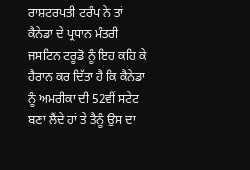ਰਾਸ਼ਟਰਪਤੀ ਟਰੰਪ ਨੇ ਤਾਂ ਕੈਨੇਡਾ ਦੇ ਪ੍ਰਧਾਨ ਮੰਤਰੀ ਜਸਟਿਨ ਟਰੂਡੋ ਨੂੰ ਇਹ ਕਹਿ ਕੇ ਹੈਰਾਨ ਕਰ ਦਿੱਤਾ ਹੈ ਕਿ ਕੈਨੇਡਾ ਨੂੰ ਅਮਰੀਕਾ ਦੀ 52ਵੀਂ ਸਟੇਟ ਬਣਾ ਲੈਂਦੇ ਹਾਂ ਤੇ ਤੈਨੂੰ ਉਸ ਦਾ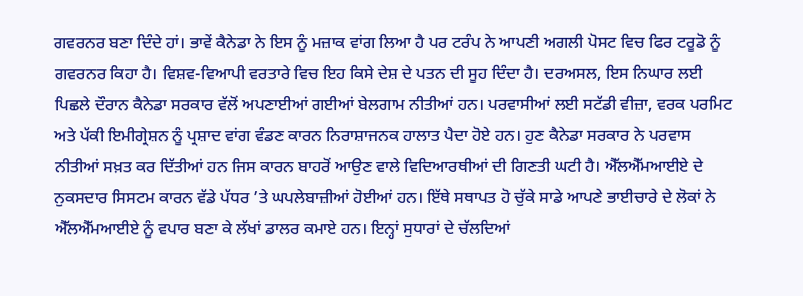ਗਵਰਨਰ ਬਣਾ ਦਿੰਦੇ ਹਾਂ। ਭਾਵੇਂ ਕੈਨੇਡਾ ਨੇ ਇਸ ਨੂੰ ਮਜ਼ਾਕ ਵਾਂਗ ਲਿਆ ਹੈ ਪਰ ਟਰੰਪ ਨੇ ਆਪਣੀ ਅਗਲੀ ਪੋਸਟ ਵਿਚ ਫਿਰ ਟਰੂਡੋ ਨੂੰ ਗਵਰਨਰ ਕਿਹਾ ਹੈ। ਵਿਸ਼ਵ-ਵਿਆਪੀ ਵਰਤਾਰੇ ਵਿਚ ਇਹ ਕਿਸੇ ਦੇਸ਼ ਦੇ ਪਤਨ ਦੀ ਸੂਹ ਦਿੰਦਾ ਹੈ। ਦਰਅਸਲ, ਇਸ ਨਿਘਾਰ ਲਈ ਪਿਛਲੇ ਦੌਰਾਨ ਕੈਨੇਡਾ ਸਰਕਾਰ ਵੱਲੋਂ ਅਪਣਾਈਆਂ ਗਈਆਂ ਬੇਲਗਾਮ ਨੀਤੀਆਂ ਹਨ। ਪਰਵਾਸੀਆਂ ਲਈ ਸਟੱਡੀ ਵੀਜ਼ਾ, ਵਰਕ ਪਰਮਿਟ ਅਤੇ ਪੱਕੀ ਇਮੀਗ੍ਰੇਸ਼ਨ ਨੂੰ ਪ੍ਰਸ਼ਾਦ ਵਾਂਗ ਵੰਡਣ ਕਾਰਨ ਨਿਰਾਸ਼ਾਜਨਕ ਹਾਲਾਤ ਪੈਦਾ ਹੋਏ ਹਨ। ਹੁਣ ਕੈਨੇਡਾ ਸਰਕਾਰ ਨੇ ਪਰਵਾਸ ਨੀਤੀਆਂ ਸਖ਼ਤ ਕਰ ਦਿੱਤੀਆਂ ਹਨ ਜਿਸ ਕਾਰਨ ਬਾਹਰੋਂ ਆਉਣ ਵਾਲੇ ਵਿਦਿਆਰਥੀਆਂ ਦੀ ਗਿਣਤੀ ਘਟੀ ਹੈ। ਐੱਲਐੱਮਆਈਏ ਦੇ ਨੁਕਸਦਾਰ ਸਿਸਟਮ ਕਾਰਨ ਵੱਡੇ ਪੱਧਰ ’ਤੇ ਘਪਲੇਬਾਜ਼ੀਆਂ ਹੋਈਆਂ ਹਨ। ਇੱਥੇ ਸਥਾਪਤ ਹੋ ਚੁੱਕੇ ਸਾਡੇ ਆਪਣੇ ਭਾਈਚਾਰੇ ਦੇ ਲੋਕਾਂ ਨੇ ਐੱਲਐੱਮਆਈਏ ਨੂੰ ਵਪਾਰ ਬਣਾ ਕੇ ਲੱਖਾਂ ਡਾਲਰ ਕਮਾਏ ਹਨ। ਇਨ੍ਹਾਂ ਸੁਧਾਰਾਂ ਦੇ ਚੱਲਦਿਆਂ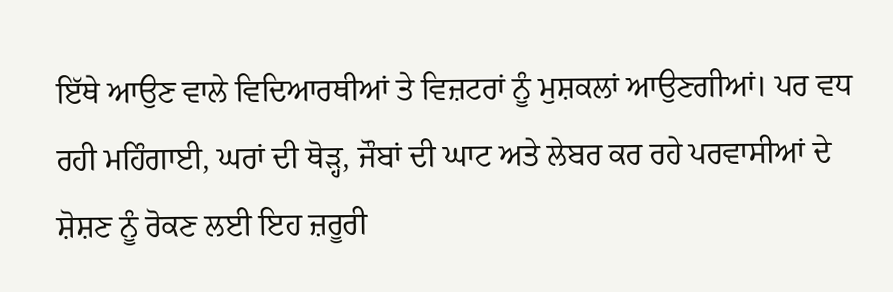ਇੱਥੇ ਆਉਣ ਵਾਲੇ ਵਿਦਿਆਰਥੀਆਂ ਤੇ ਵਿਜ਼ਟਰਾਂ ਨੂੰ ਮੁਸ਼ਕਲਾਂ ਆਉਣਗੀਆਂ। ਪਰ ਵਧ ਰਹੀ ਮਹਿੰਗਾਈ, ਘਰਾਂ ਦੀ ਥੋੜ੍ਹ, ਜੌਬਾਂ ਦੀ ਘਾਟ ਅਤੇ ਲੇਬਰ ਕਰ ਰਹੇ ਪਰਵਾਸੀਆਂ ਦੇ ਸ਼ੋਸ਼ਣ ਨੂੰ ਰੋਕਣ ਲਈ ਇਹ ਜ਼ਰੂਰੀ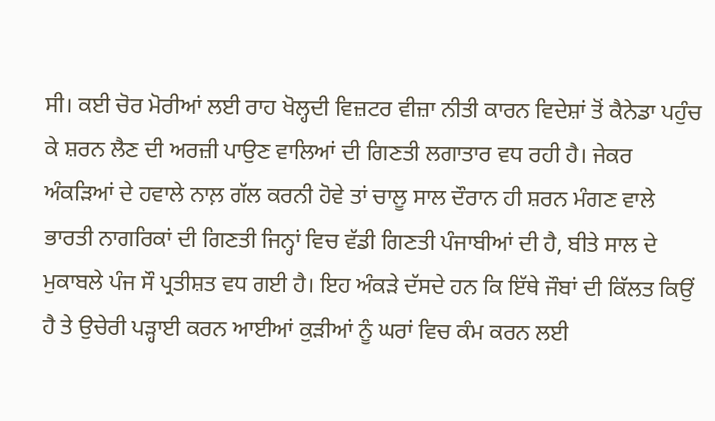ਸੀ। ਕਈ ਚੋਰ ਮੋਰੀਆਂ ਲਈ ਰਾਹ ਖੋਲ੍ਹਦੀ ਵਿਜ਼ਟਰ ਵੀਜ਼ਾ ਨੀਤੀ ਕਾਰਨ ਵਿਦੇਸ਼ਾਂ ਤੋਂ ਕੈਨੇਡਾ ਪਹੁੰਚ ਕੇ ਸ਼ਰਨ ਲੈਣ ਦੀ ਅਰਜ਼ੀ ਪਾਉਣ ਵਾਲਿਆਂ ਦੀ ਗਿਣਤੀ ਲਗਾਤਾਰ ਵਧ ਰਹੀ ਹੈ। ਜੇਕਰ ਅੰਕੜਿਆਂ ਦੇ ਹਵਾਲੇ ਨਾਲ਼ ਗੱਲ ਕਰਨੀ ਹੋਵੇ ਤਾਂ ਚਾਲੂ ਸਾਲ ਦੌਰਾਨ ਹੀ ਸ਼ਰਨ ਮੰਗਣ ਵਾਲੇ ਭਾਰਤੀ ਨਾਗਰਿਕਾਂ ਦੀ ਗਿਣਤੀ ਜਿਨ੍ਹਾਂ ਵਿਚ ਵੱਡੀ ਗਿਣਤੀ ਪੰਜਾਬੀਆਂ ਦੀ ਹੈ, ਬੀਤੇ ਸਾਲ ਦੇ ਮੁਕਾਬਲੇ ਪੰਜ ਸੌ ਪ੍ਰਤੀਸ਼ਤ ਵਧ ਗਈ ਹੈ। ਇਹ ਅੰਕੜੇ ਦੱਸਦੇ ਹਨ ਕਿ ਇੱਥੇ ਜੌਬਾਂ ਦੀ ਕਿੱਲਤ ਕਿਉਂ ਹੈ ਤੇ ਉਚੇਰੀ ਪੜ੍ਹਾਈ ਕਰਨ ਆਈਆਂ ਕੁੜੀਆਂ ਨੂੰ ਘਰਾਂ ਵਿਚ ਕੰਮ ਕਰਨ ਲਈ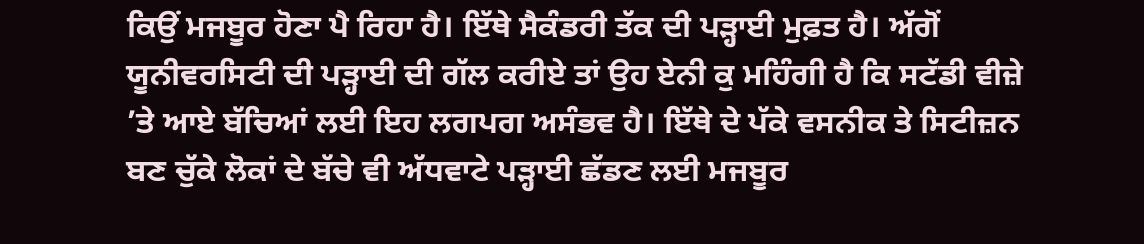ਕਿਉਂ ਮਜਬੂਰ ਹੋਣਾ ਪੈ ਰਿਹਾ ਹੈ। ਇੱਥੇ ਸੈਕੰਡਰੀ ਤੱਕ ਦੀ ਪੜ੍ਹਾਈ ਮੁਫ਼ਤ ਹੈ। ਅੱਗੋਂ ਯੂਨੀਵਰਸਿਟੀ ਦੀ ਪੜ੍ਹਾਈ ਦੀ ਗੱਲ ਕਰੀਏ ਤਾਂ ਉਹ ਏਨੀ ਕੁ ਮਹਿੰਗੀ ਹੈ ਕਿ ਸਟੱਡੀ ਵੀਜ਼ੇ ’ਤੇ ਆਏ ਬੱਚਿਆਂ ਲਈ ਇਹ ਲਗਪਗ ਅਸੰਭਵ ਹੈ। ਇੱਥੇ ਦੇ ਪੱਕੇ ਵਸਨੀਕ ਤੇ ਸਿਟੀਜ਼ਨ ਬਣ ਚੁੱਕੇ ਲੋਕਾਂ ਦੇ ਬੱਚੇ ਵੀ ਅੱਧਵਾਟੇ ਪੜ੍ਹਾਈ ਛੱਡਣ ਲਈ ਮਜਬੂਰ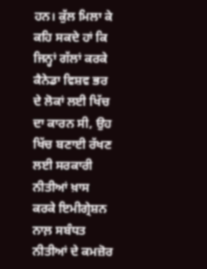ਹਨ। ਕੁੱਲ ਮਿਲਾ ਕੇ ਕਹਿ ਸਕਦੇ ਹਾਂ ਕਿ ਜਿਨ੍ਹਾਂ ਗੱਲਾਂ ਕਰਕੇ ਕੈਨੇਡਾ ਵਿਸ਼ਵ ਭਰ ਦੇ ਲੋਕਾਂ ਲਈ ਖਿੱਚ ਦਾ ਕਾਰਨ ਸੀ, ਉਹ ਖਿੱਚ ਬਣਾਈ ਰੱਖਣ ਲਈ ਸਰਕਾਰੀ ਨੀਤੀਆਂ ਖ਼ਾਸ ਕਰਕੇ ਇਮੀਗ੍ਰੇਸ਼ਨ ਨਾਲ਼ ਸਬੰਧਤ ਨੀਤੀਆਂ ਦੇ ਕਮਜ਼ੋਰ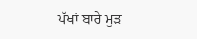ਪੱਖਾਂ ਬਾਰੇ ਮੁੜ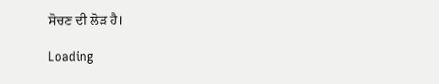ਸੋਚਣ ਦੀ ਲੋੜ ਹੈ।

Loading